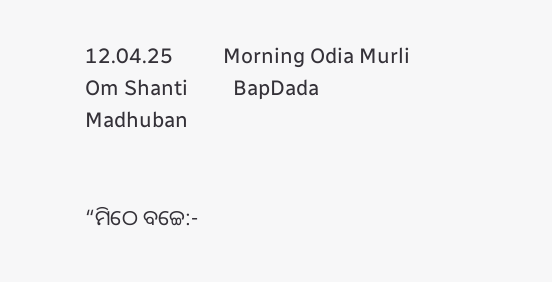12.04.25          Morning Odia Murli         Om Shanti         BapDada       Madhuban


“ମିଠେ ବଚ୍ଚେ:-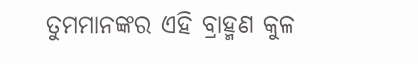ତୁମମାନଙ୍କର ଏହି ବ୍ରାହ୍ମଣ କୁଳ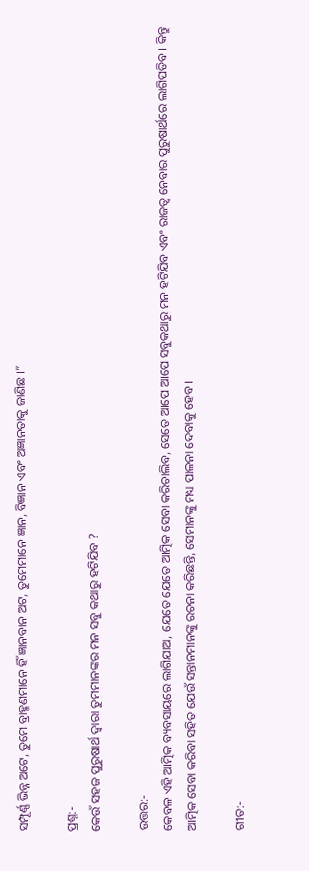ସମ୍ପୂର୍ଣ୍ଣ ଭିନ୍ନ ଅଟେ, ତୁମେ ବ୍ରାହ୍ମଣମାନେ ହିଁ ଜ୍ଞାନବାନ ଅଟ, ତୁମେମାନେ ଜ୍ଞାନ, ବିଜ୍ଞାନ ଏବଂ ଅଜ୍ଞାନତାକୁ ଜାଣିଛ ।”

ପ୍ରଶ୍ନ:-
କେଉଁ ସହଜ ପୁରୁଷାର୍ଥ ଦ୍ୱାରା ତୁମମାନଙ୍କର ମନ ସବୁ କଥାରୁ ହଟିଯିବ ?

ଉତ୍ତର:-
କେବଳ ଏହି ଆତ୍ମିକ ବ୍ୟବସାୟରେ ଲାଗିଯାଅ, ଯେତେ ଯେତେ ଆତ୍ମିକ ସେବା କରିଚାଲିବ, ସେତେ ଆପେ ଆପେ ସବୁକଥାରୁ ମନ ହଟିଯିବ ଏବଂ ରାଜତ୍ୱ ନେବାର ପୁରୁଷାର୍ଥରେ ଲାଗିପଡିବ । କିନ୍ତୁ ଆତ୍ମିକ ସେବା କରିବା ସହିତ ଯେଉଁ ସନ୍ତାନମାନଙ୍କୁ ରଚନା କରିଛନ୍ତି, ସେମାନଙ୍କୁ ମଧ୍ୟ ପାଳନା ଦେବାକୁ ହେବ ।

ଗୀତ:-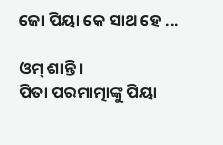ଜୋ ପିୟା କେ ସାଥ ହେ ...

ଓମ୍ ଶାନ୍ତି ।
ପିତା ପରମାତ୍ମାଙ୍କୁ ପିୟା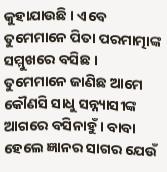କୁହାଯାଉଛି । ଏବେ ତୁମେମାନେ ପିତା ପରମାତ୍ମାଙ୍କ ସମ୍ମୁଖରେ ବସିଛ । ତୁମେମାନେ ଜାଣିଛ ଆମେ କୌଣସି ସାଧୁ ସନ୍ନ୍ୟାସୀଙ୍କ ଆଗରେ ବସିନାହୁଁ । ବାବା ହେଲେ ଜ୍ଞାନର ସାଗର ଯେଉଁ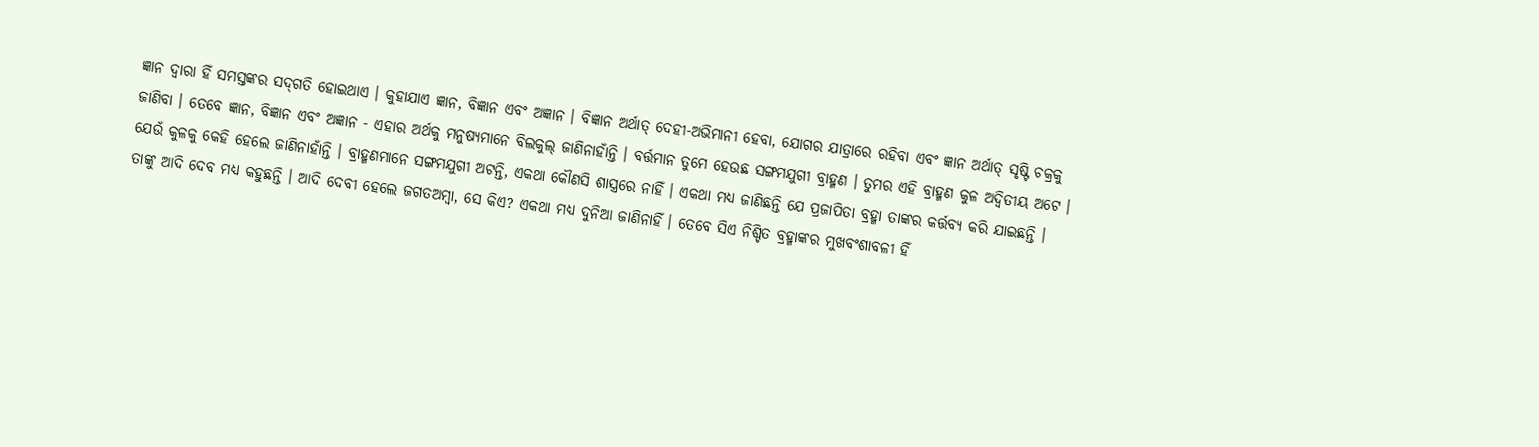ଜ୍ଞାନ ଦ୍ୱାରା ହିଁ ସମସ୍ତଙ୍କର ସଦ୍‌ଗତି ହୋଇଥାଏ । କୁହାଯାଏ ଜ୍ଞାନ, ବିଜ୍ଞାନ ଏବଂ ଅଜ୍ଞାନ । ବିଜ୍ଞାନ ଅର୍ଥାତ୍ ଦେହୀ-ଅଭିମାନୀ ହେବା, ଯୋଗର ଯାତ୍ରାରେ ରହିବା ଏବଂ ଜ୍ଞାନ ଅର୍ଥାତ୍ ସୃଷ୍ଟି ଚକ୍ରକୁ ଜାଣିବା । ତେବେ ଜ୍ଞାନ, ବିଜ୍ଞାନ ଏବଂ ଅଜ୍ଞାନ - ଏହାର ଅର୍ଥକୁ ମନୁଷ୍ୟମାନେ ବିଲକୁଲ୍ ଜାଣିନାହାଁନ୍ତି । ବର୍ତ୍ତମାନ ତୁମେ ହେଉଛ ସଙ୍ଗମଯୁଗୀ ବ୍ରାହ୍ମଣ । ତୁମର ଏହି ବ୍ରାହ୍ମଣ କୁଳ ଅଦ୍ୱିତୀୟ ଅଟେ । ଯେଉଁ କୁଳକୁ କେହି ହେଲେ ଜାଣିନାହାଁନ୍ତି । ବ୍ରାହ୍ମଣମାନେ ସଙ୍ଗମଯୁଗୀ ଅଟନ୍ତି, ଏକଥା କୌଣସି ଶାସ୍ତ୍ରରେ ନାହିଁ । ଏକଥା ମଧ୍ୟ ଜାଣିଛନ୍ତି ଯେ ପ୍ରଜାପିତା ବ୍ରହ୍ମା ତାଙ୍କର କର୍ତ୍ତବ୍ୟ କରି ଯାଇଛନ୍ତି । ତାଙ୍କୁ ଆଦି ଦେବ ମଧ୍ୟ କହୁଛନ୍ତି । ଆଦି ଦେବୀ ହେଲେ ଜଗତଅମ୍ବା, ସେ କିଏ? ଏକଥା ମଧ୍ୟ ଦୁନିଆ ଜାଣିନାହିଁ । ତେବେ ସିଏ ନିଶ୍ଚିତ ବ୍ରହ୍ମାଙ୍କର ମୁଖବଂଶାବଳୀ ହିଁ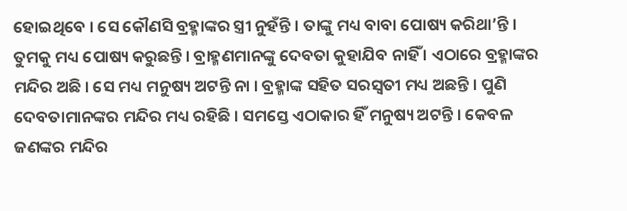ହୋଇଥିବେ । ସେ କୌଣସି ବ୍ରହ୍ମାଙ୍କର ସ୍ତ୍ରୀ ନୁହଁନ୍ତି । ତାଙ୍କୁ ମଧ୍ୟ ବାବା ପୋଷ୍ୟ କରିଥା’ନ୍ତି । ତୁମକୁ ମଧ୍ୟ ପୋଷ୍ୟ କରୁଛନ୍ତି । ବ୍ରାହ୍ମଣମାନଙ୍କୁ ଦେବତା କୁହାଯିବ ନାହିଁ । ଏଠାରେ ବ୍ରହ୍ମାଙ୍କର ମନ୍ଦିର ଅଛି । ସେ ମଧ୍ୟ ମନୁଷ୍ୟ ଅଟନ୍ତି ନା । ବ୍ରହ୍ମାଙ୍କ ସହିତ ସରସ୍ୱତୀ ମଧ୍ୟ ଅଛନ୍ତି । ପୁଣି ଦେବତାମାନଙ୍କର ମନ୍ଦିର ମଧ୍ୟ ରହିଛି । ସମସ୍ତେ ଏଠାକାର ହିଁ ମନୁଷ୍ୟ ଅଟନ୍ତି । କେବଳ ଜଣଙ୍କର ମନ୍ଦିର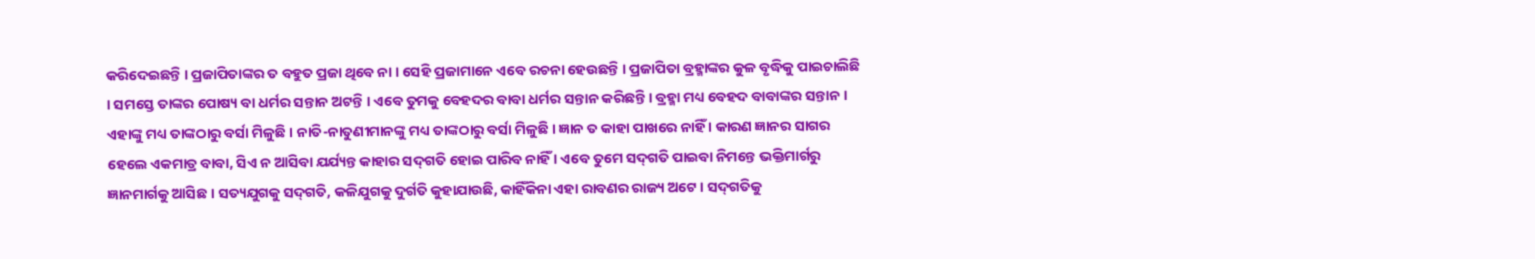କରିଦେଇଛନ୍ତି । ପ୍ରଜାପିତାଙ୍କର ତ ବହୁତ ପ୍ରଜା ଥିବେ ନା । ସେହି ପ୍ରଜାମାନେ ଏବେ ରଚନା ହେଉଛନ୍ତି । ପ୍ରଜାପିତା ବ୍ରହ୍ମାଙ୍କର କୁଳ ବୃଦ୍ଧିକୁ ପାଇଚାଲିଛି । ସମସ୍ତେ ତାଙ୍କର ପୋଷ୍ୟ ବା ଧର୍ମର ସନ୍ତାନ ଅଟନ୍ତି । ଏବେ ତୁମକୁ ବେହଦର ବାବା ଧର୍ମର ସନ୍ତାନ କରିଛନ୍ତି । ବ୍ରହ୍ମା ମଧ୍ୟ ବେହଦ ବାବାଙ୍କର ସନ୍ତାନ । ଏହାଙ୍କୁ ମଧ୍ୟ ତାଙ୍କଠାରୁ ବର୍ସା ମିଳୁଛି । ନାତି-ନାତୁଣୀମାନଙ୍କୁ ମଧ୍ୟ ତାଙ୍କଠାରୁ ବର୍ସା ମିଳୁଛି । ଜ୍ଞାନ ତ କାହା ପାଖରେ ନାହିଁ । କାରଣ ଜ୍ଞାନର ସାଗର ହେଲେ ଏକମାତ୍ର ବାବା, ସିଏ ନ ଆସିବା ଯର୍ଯ୍ୟନ୍ତ କାହାର ସଦ୍‌ଗତି ହୋଇ ପାରିବ ନାହିଁ । ଏବେ ତୁମେ ସଦ୍‌ଗତି ପାଇବା ନିମନ୍ତେ ଭକ୍ତିମାର୍ଗରୁ ଜ୍ଞାନମାର୍ଗକୁ ଆସିଛ । ସତ୍ୟଯୁଗକୁ ସଦ୍‌ଗତି, କଳିଯୁଗକୁ ଦୁର୍ଗତି କୁହାଯାଉଛି, କାହିଁକିନା ଏହା ରାବଣର ରାଜ୍ୟ ଅଟେ । ସଦ୍‌ଗତିକୁ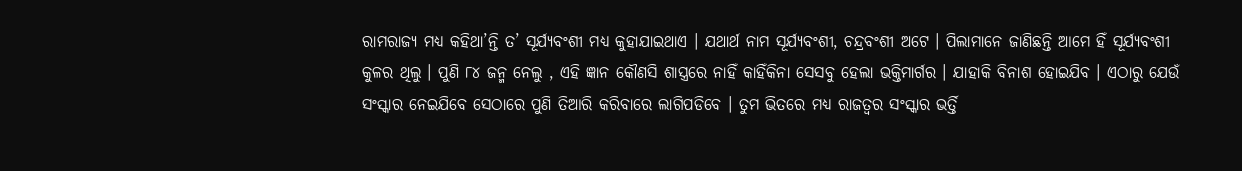ରାମରାଜ୍ୟ ମଧ୍ୟ କହିଥା’ନ୍ତି ତ’ ସୂର୍ଯ୍ୟବଂଶୀ ମଧ୍ୟ କୁହାଯାଇଥାଏ । ଯଥାର୍ଥ ନାମ ସୂର୍ଯ୍ୟବଂଶୀ, ଚନ୍ଦ୍ରବଂଶୀ ଅଟେ । ପିଲାମାନେ ଜାଣିଛନ୍ତି ଆମେ ହିଁ ସୂର୍ଯ୍ୟବଂଶୀ କୁଳର ଥିଲୁ । ପୁଣି ୮୪ ଜନ୍ମ ନେଲୁ , ଏହି ଜ୍ଞାନ କୌଣସି ଶାସ୍ତ୍ରରେ ନାହିଁ କାହିଁକିନା ସେସବୁ ହେଲା ଭକ୍ତିମାର୍ଗର । ଯାହାକି ବିନାଶ ହୋଇଯିବ । ଏଠାରୁ ଯେଉଁ ସଂସ୍କାର ନେଇଯିବେ ସେଠାରେ ପୁଣି ତିଆରି କରିବାରେ ଲାଗିପଡିବେ । ତୁମ ଭିତରେ ମଧ୍ୟ ରାଜତ୍ୱର ସଂସ୍କାର ଭର୍ତ୍ତି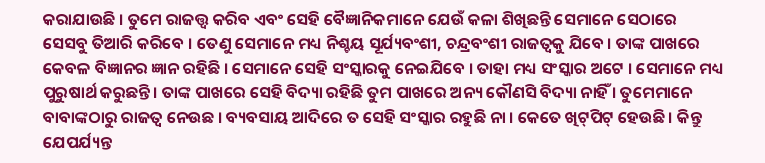କରାଯାଉଛି । ତୁମେ ରାଜତ୍ତ୍ୱ କରିବ ଏବଂ ସେହି ବୈଜ୍ଞାନିକମାନେ ଯେଉଁ କଳା ଶିଖିଛନ୍ତି ସେମାନେ ସେଠାରେ ସେସବୁ ତିଆରି କରିବେ । ତେଣୁ ସେମାନେ ମଧ୍ୟ ନିଶ୍ଚୟ ସୂର୍ଯ୍ୟବଂଶୀ, ଚନ୍ଦ୍ରବଂଶୀ ରାଜତ୍ୱକୁ ଯିବେ । ତାଙ୍କ ପାଖରେ କେବଳ ବିଜ୍ଞାନର ଜ୍ଞାନ ରହିଛି । ସେମାନେ ସେହି ସଂସ୍କାରକୁ ନେଇଯିବେ । ତାହା ମଧ୍ୟ ସଂସ୍କାର ଅଟେ । ସେମାନେ ମଧ୍ୟ ପୁରୁଷାର୍ଥ କରୁଛନ୍ତି । ତାଙ୍କ ପାଖରେ ସେହି ବିଦ୍ୟା ରହିଛି ତୁମ ପାଖରେ ଅନ୍ୟ କୌଣସି ବିଦ୍ୟା ନାହିଁ । ତୁମେମାନେ ବାବାଙ୍କଠାରୁ ରାଜତ୍ୱ ନେଉଛ । ବ୍ୟବସାୟ ଆଦିରେ ତ ସେହି ସଂସ୍କାର ରହୁଛି ନା । କେତେ ଖିଟ୍‌ପିଟ୍ ହେଉଛି । କିନ୍ତୁ ଯେପର୍ଯ୍ୟନ୍ତ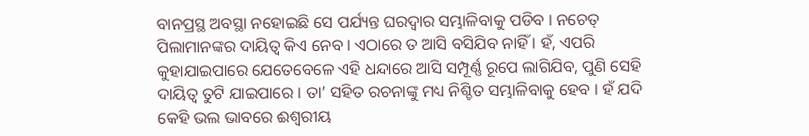ବାନପ୍ରସ୍ଥ ଅବସ୍ଥା ନହୋଇଛି ସେ ପର୍ଯ୍ୟନ୍ତ ଘରଦ୍ୱାର ସମ୍ଭାଳିବାକୁ ପଡିବ । ନଚେତ୍ ପିଲାମାନଙ୍କର ଦାୟିତ୍ୱ କିଏ ନେବ । ଏଠାରେ ତ ଆସି ବସିଯିବ ନାହିଁ । ହଁ, ଏପରି କୁହାଯାଇପାରେ ଯେତେବେଳେ ଏହି ଧନ୍ଦାରେ ଆସି ସମ୍ପୂର୍ଣ୍ଣ ରୂପେ ଲାଗିଯିବ, ପୁଣି ସେହି ଦାୟିତ୍ୱ ତୁଟି ଯାଇପାରେ । ତା’ ସହିତ ରଚନାଙ୍କୁ ମଧ୍ୟ ନିଶ୍ଚିତ ସମ୍ଭାଳିବାକୁ ହେବ । ହଁ ଯଦି କେହି ଭଲ ଭାବରେ ଈଶ୍ୱରୀୟ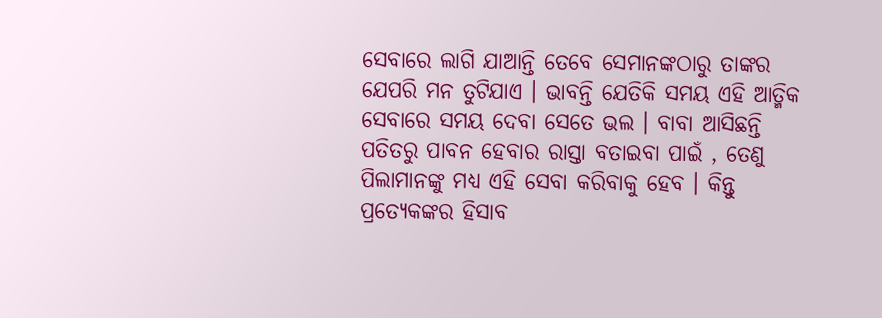ସେବାରେ ଲାଗି ଯାଆନ୍ତି ତେବେ ସେମାନଙ୍କଠାରୁ ତାଙ୍କର ଯେପରି ମନ ତୁଟିଯାଏ । ଭାବନ୍ତି ଯେତିକି ସମୟ ଏହି ଆତ୍ମିକ ସେବାରେ ସମୟ ଦେବା ସେତେ ଭଲ । ବାବା ଆସିଛନ୍ତି ପତିତରୁ ପାବନ ହେବାର ରାସ୍ତା ବତାଇବା ପାଇଁ , ତେଣୁ ପିଲାମାନଙ୍କୁ ମଧ୍ୟ ଏହି ସେବା କରିବାକୁ ହେବ । କିନ୍ତୁ ପ୍ରତ୍ୟେକଙ୍କର ହିସାବ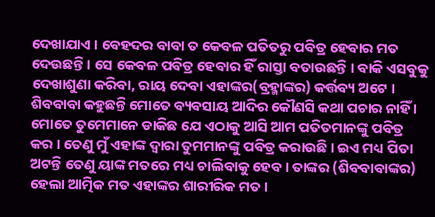ଦେଖାଯାଏ । ବେହଦର ବାବା ତ କେବଳ ପତିତରୁ ପବିତ୍ର ହେବାର ମତ ଦେଉଛନ୍ତି । ସେ କେବଳ ପବିତ୍ର ହେବାର ହିଁ ରାସ୍ତା ବତାଉଛନ୍ତି । ବାକି ଏସବୁକୁ ଦେଖାଶୁଣା କରିବା, ରାୟ ଦେବା ଏହାଙ୍କର(ବ୍ରହ୍ମାଙ୍କର) କର୍ତ୍ତବ୍ୟ ଅଟେ । ଶିବବାବା କହୁଛନ୍ତି ମୋତେ ବ୍ୟବସାୟ ଆଦିର କୌଣସି କଥା ପଚାର ନାହିଁ । ମୋତେ ତୁମେମାନେ ଡାକିଛ ଯେ ଏଠାକୁ ଆସି ଆମ ପତିତମାନଙ୍କୁ ପବିତ୍ର କର । ତେଣୁ ମୁଁ ଏହାଙ୍କ ଦ୍ୱାରା ତୁମମାନଙ୍କୁ ପବିତ୍ର କରାଉଛି । ଇଏ ମଧ୍ୟ ପିତା ଅଟନ୍ତି ତେଣୁ ୟାଙ୍କ ମତରେ ମଧ୍ୟ ଚାଲିବାକୁ ହେବ । ତାଙ୍କର (ଶିବବାବାଙ୍କର) ହେଲା ଆତ୍ମିକ ମତ ଏହାଙ୍କର ଶାରୀରିକ ମତ ।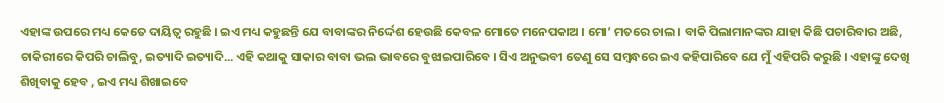ଏହାଙ୍କ ଉପରେ ମଧ୍ୟ କେତେ ଦାୟିତ୍ୱ ରହୁଛି । ଇଏ ମଧ୍ୟ କହୁଛନ୍ତି ଯେ ବାବାଙ୍କର ନିର୍ଦ୍ଦେଶ ହେଉଛି କେବଳ ମୋତେ ମନେପକାଅ । ମୋ’ ମତରେ ଚାଲ । ବାକି ପିଲାମାନଙ୍କର ଯାହା କିଛି ପଚାରିବାର ଅଛି, ଚାକିରୀରେ କିପରି ଚାଲିବୁ, ଇତ୍ୟାଦି ଇତ୍ୟାଦି... ଏହି କଥାକୁ ସାକାର ବାବା ଭଲ ଭାବରେ ବୁଝାଇପାରିବେ । ସିଏ ଅନୁଭବୀ ତେଣୁ ସେ ସମ୍ବନ୍ଧରେ ଇଏ କହିପାରିବେ ଯେ ମୁଁ ଏହିପରି କରୁଛି । ଏହାଙ୍କୁ ଦେଖି ଶିଖିବାକୁ ହେବ , ଇଏ ମଧ୍ୟ ଶିଖାଇବେ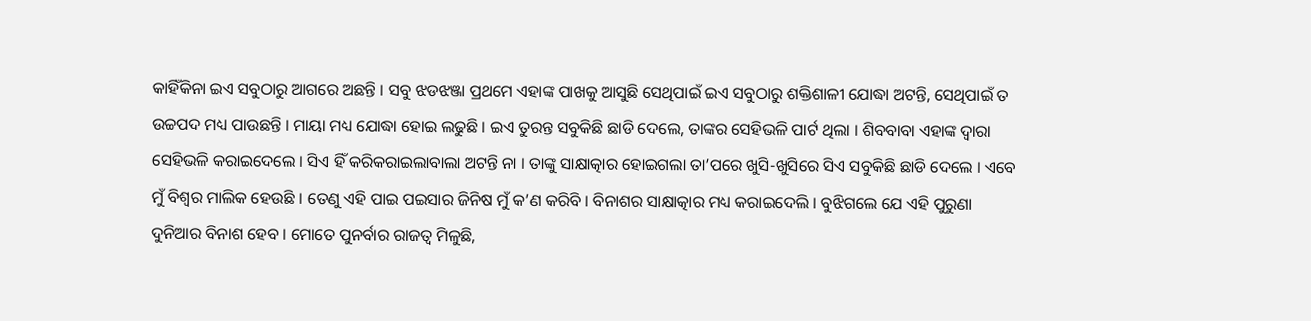କାହିଁକିନା ଇଏ ସବୁଠାରୁ ଆଗରେ ଅଛନ୍ତି । ସବୁ ଝଡଝଞ୍ଜା ପ୍ରଥମେ ଏହାଙ୍କ ପାଖକୁ ଆସୁଛି ସେଥିପାଇଁ ଇଏ ସବୁଠାରୁ ଶକ୍ତିଶାଳୀ ଯୋଦ୍ଧା ଅଟନ୍ତି, ସେଥିପାଇଁ ତ ଉଚ୍ଚପଦ ମଧ୍ୟ ପାଉଛନ୍ତି । ମାୟା ମଧ୍ୟ ଯୋଦ୍ଧା ହୋଇ ଲଢୁଛି । ଇଏ ତୁରନ୍ତ ସବୁକିଛି ଛାଡି ଦେଲେ, ତାଙ୍କର ସେହିଭଳି ପାର୍ଟ ଥିଲା । ଶିବବାବା ଏହାଙ୍କ ଦ୍ୱାରା ସେହିଭଳି କରାଇଦେଲେ । ସିଏ ହିଁ କରିକରାଇଲାବାଲା ଅଟନ୍ତି ନା । ତାଙ୍କୁ ସାକ୍ଷାତ୍କାର ହୋଇଗଲା ତା’ପରେ ଖୁସି-ଖୁସିରେ ସିଏ ସବୁକିଛି ଛାଡି ଦେଲେ । ଏବେ ମୁଁ ବିଶ୍ୱର ମାଲିକ ହେଉଛି । ତେଣୁ ଏହି ପାଇ ପଇସାର ଜିନିଷ ମୁଁ କ’ଣ କରିବି । ବିନାଶର ସାକ୍ଷାତ୍କାର ମଧ୍ୟ କରାଇଦେଲି । ବୁଝିଗଲେ ଯେ ଏହି ପୁରୁଣା ଦୁନିଆର ବିନାଶ ହେବ । ମୋତେ ପୁନର୍ବାର ରାଜତ୍ୱ ମିଳୁଛି,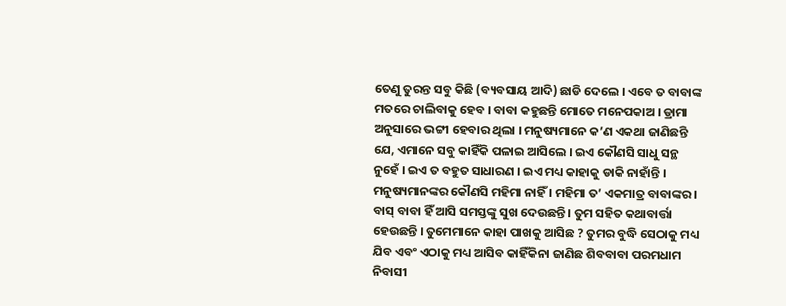ତେଣୁ ତୁରନ୍ତ ସବୁ କିଛି (ବ୍ୟବସାୟ ଆଦି) ଛାଡି ଦେଲେ । ଏବେ ତ ବାବାଙ୍କ ମତରେ ଚାଲିବାକୁ ହେବ । ବାବା କହୁଛନ୍ତି ମୋତେ ମନେପକାଅ । ଡ୍ରାମା ଅନୁସାରେ ଭଟ୍ଟୀ ହେବାର ଥିଲା । ମନୁଷ୍ୟମାନେ କ’ଣ ଏକଥା ଜାଣିଛନ୍ତି ଯେ, ଏମାନେ ସବୁ କାହିଁକି ପଳାଇ ଆସିଲେ । ଇଏ କୌଣସି ସାଧୁ ସନ୍ଥ ନୁହେଁ । ଇଏ ତ ବହୁତ ସାଧାରଣ । ଇଏ ମଧ୍ୟ କାହାକୁ ଡାକି ନାହାଁନ୍ତି । ମନୁଷ୍ୟମାନଙ୍କର କୌଣସି ମହିମା ନାହିଁ । ମହିମା ତ’ ଏକମାତ୍ର ବାବାଙ୍କର । ବାସ୍ ବାବା ହିଁ ଆସି ସମସ୍ତଙ୍କୁ ସୁଖ ଦେଉଛନ୍ତି । ତୁମ ସହିତ କଥାବାର୍ତ୍ତା ହେଉଛନ୍ତି । ତୁମେମାନେ କାହା ପାଖକୁ ଆସିଛ ? ତୁମର ବୁଦ୍ଧି ସେଠାକୁ ମଧ୍ୟ ଯିବ ଏବଂ ଏଠାକୁ ମଧ୍ୟ ଆସିବ କାହିଁକିନା ଜାଣିଛ ଶିବବାବା ପରମଧାମ ନିବାସୀ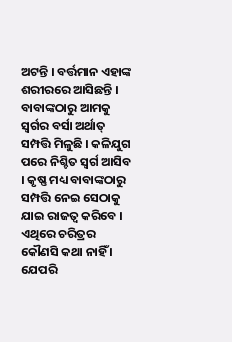ଅଟନ୍ତି । ବର୍ତ୍ତମାନ ଏହାଙ୍କ ଶରୀରରେ ଆସିଛନ୍ତି । ବାବାଙ୍କଠାରୁ ଆମକୁ ସ୍ୱର୍ଗର ବର୍ସା ଅର୍ଥାତ୍ ସମ୍ପତ୍ତି ମିଳୁଛି । କଳିଯୁଗ ପରେ ନିଶ୍ଚିତ ସ୍ୱର୍ଗ ଆସିବ । କୃଷ୍ଣ ମଧ୍ୟ ବାବାଙ୍କଠାରୁ ସମ୍ପତ୍ତି ନେଇ ସେଠାକୁ ଯାଇ ରାଜତ୍ୱ କରିବେ । ଏଥିରେ ଚରିତ୍ରର କୌଣସି କଥା ନାହିଁ । ଯେପରି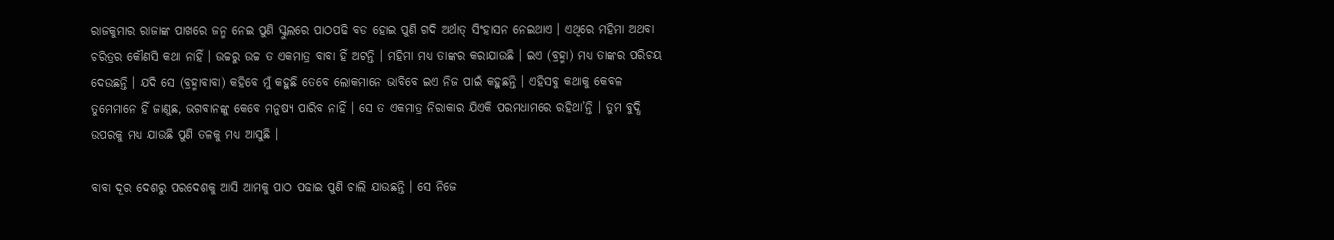ରାଜକୁମାର ରାଜାଙ୍କ ପାଖରେ ଜନ୍ମ ନେଇ ପୁଣି ସ୍କୁଲରେ ପାଠପଢି ବଡ ହୋଇ ପୁଣି ଗଦି ଅର୍ଥାତ୍ ସିଂହାସନ ନେଇଥାଏ । ଏଥିରେ ମହିମା ଅଥବା ଚରିତ୍ରର କୌଣସି କଥା ନାହିଁ । ଉଚ୍ଚରୁ ଉଚ୍ଚ ତ ଏକମାତ୍ର ବାବା ହିଁ ଅଟନ୍ତି । ମହିମା ମଧ୍ୟ ତାଙ୍କର କରାଯାଉଛି । ଇଏ (ବ୍ରହ୍ମା) ମଧ୍ୟ ତାଙ୍କର ପରିଚୟ ଦେଉଛନ୍ତି । ଯଦି ସେ (ବ୍ରହ୍ମାବାବା) କହିବେ ମୁଁ କହୁଛି ତେବେ ଲୋକମାନେ ଭାବିବେ ଇଏ ନିଜ ପାଇଁ କହୁଛନ୍ତି । ଏହିସବୁ କଥାକୁ କେବଳ ତୁମେମାନେ ହିଁ ଜାଣୁଛ, ଭଗବାନଙ୍କୁ କେବେ ମନୁଷ୍ୟ ପାରିବ ନାହିଁ । ସେ ତ ଏକମାତ୍ର ନିରାକାର ଯିଏକି ପରମଧାମରେ ରହିଥା’ନ୍ତି । ତୁମ ବୁଦ୍ଧି ଉପରକୁ ମଧ୍ୟ ଯାଉଛି ପୁଣି ତଳକୁ ମଧ୍ୟ ଆସୁଛି ।

ବାବା ଦୂର ଦେଶରୁ ପରଦେଶକୁ ଆସି ଆମକୁ ପାଠ ପଢାଇ ପୁଣି ଚାଲି ଯାଉଛନ୍ତି । ସେ ନିଜେ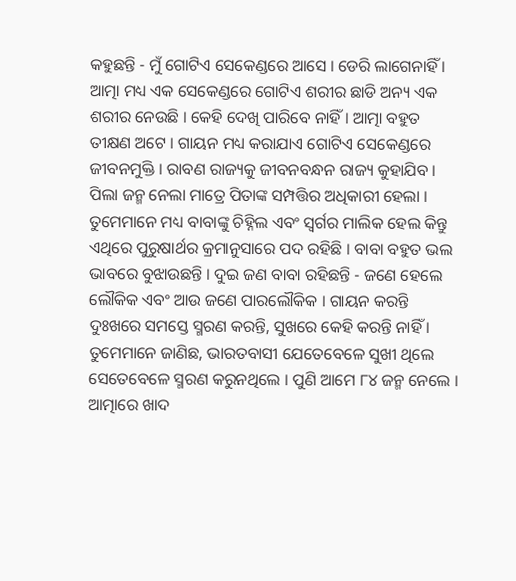କହୁଛନ୍ତି - ମୁଁ ଗୋଟିଏ ସେକେଣ୍ଡରେ ଆସେ । ଡେରି ଲାଗେନାହିଁ । ଆତ୍ମା ମଧ୍ୟ ଏକ ସେକେଣ୍ଡରେ ଗୋଟିଏ ଶରୀର ଛାଡି ଅନ୍ୟ ଏକ ଶରୀର ନେଉଛି । କେହି ଦେଖି ପାରିବେ ନାହିଁ । ଆତ୍ମା ବହୁତ ତୀକ୍ଷଣ ଅଟେ । ଗାୟନ ମଧ୍ୟ କରାଯାଏ ଗୋଟିଏ ସେକେଣ୍ଡରେ ଜୀବନମୁକ୍ତି । ରାବଣ ରାଜ୍ୟକୁ ଜୀବନବନ୍ଧନ ରାଜ୍ୟ କୁହାଯିବ । ପିଲା ଜନ୍ମ ନେଲା ମାତ୍ରେ ପିତାଙ୍କ ସମ୍ପତ୍ତିର ଅଧିକାରୀ ହେଲା । ତୁମେମାନେ ମଧ୍ୟ ବାବାଙ୍କୁ ଚିହ୍ନିଲ ଏବଂ ସ୍ୱର୍ଗର ମାଲିକ ହେଲ କିନ୍ତୁ ଏଥିରେ ପୁରୁଷାର୍ଥର କ୍ରମାନୁସାରେ ପଦ ରହିଛି । ବାବା ବହୁତ ଭଲ ଭାବରେ ବୁଝାଉଛନ୍ତି । ଦୁଇ ଜଣ ବାବା ରହିଛନ୍ତି - ଜଣେ ହେଲେ ଲୌକିକ ଏବଂ ଆଉ ଜଣେ ପାରଲୌକିକ । ଗାୟନ କରନ୍ତି ଦୁଃଖରେ ସମସ୍ତେ ସ୍ମରଣ କରନ୍ତି, ସୁଖରେ କେହି କରନ୍ତି ନାହିଁ । ତୁମେମାନେ ଜାଣିଛ, ଭାରତବାସୀ ଯେତେବେଳେ ସୁଖୀ ଥିଲେ ସେତେବେଳେ ସ୍ମରଣ କରୁନଥିଲେ । ପୁଣି ଆମେ ୮୪ ଜନ୍ମ ନେଲେ । ଆତ୍ମାରେ ଖାଦ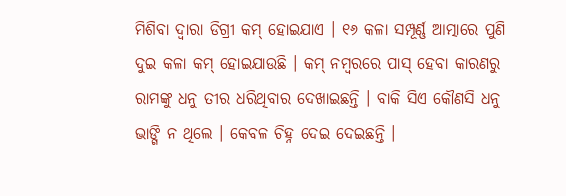ମିଶିବା ଦ୍ୱାରା ଡିଗ୍ରୀ କମ୍ ହୋଇଯାଏ । ୧୬ କଳା ସମ୍ପୂର୍ଣ୍ଣ ଆତ୍ମାରେ ପୁଣି ଦୁଇ କଳା କମ୍ ହୋଇଯାଉଛି । କମ୍ ନମ୍ବରରେ ପାସ୍ ହେବା କାରଣରୁ ରାମଙ୍କୁ ଧନୁ ତୀର ଧରିଥିବାର ଦେଖାଇଛନ୍ତି । ବାକି ସିଏ କୌଣସି ଧନୁ ଭାଙ୍ଗି ନ ଥିଲେ । କେବଳ ଚିହ୍ନ ଦେଇ ଦେଇଛନ୍ତି ।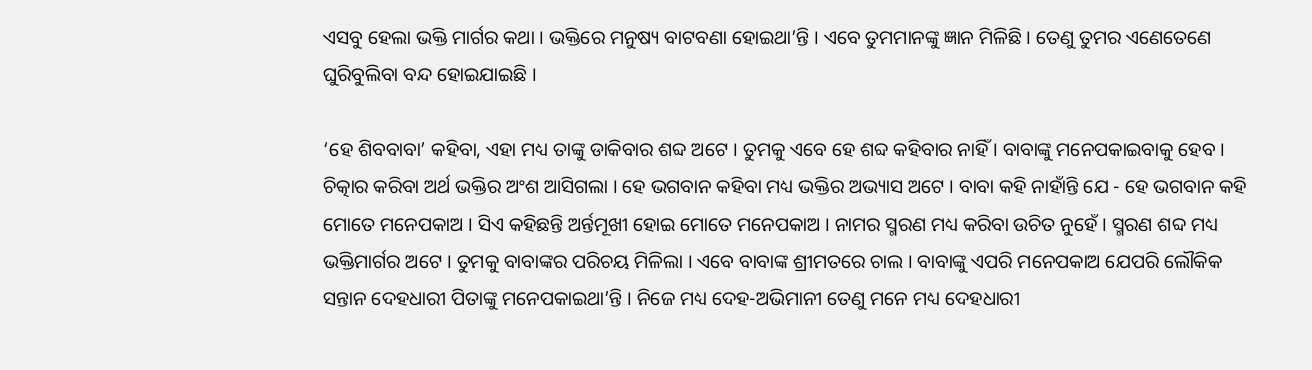ଏସବୁ ହେଲା ଭକ୍ତି ମାର୍ଗର କଥା । ଭକ୍ତିରେ ମନୁଷ୍ୟ ବାଟବଣା ହୋଇଥା’ନ୍ତି । ଏବେ ତୁମମାନଙ୍କୁ ଜ୍ଞାନ ମିଳିଛି । ତେଣୁ ତୁମର ଏଣେତେଣେ ଘୁରିବୁଲିବା ବନ୍ଦ ହୋଇଯାଇଛି ।

‘ହେ ଶିବବାବା’ କହିବା, ଏହା ମଧ୍ୟ ତାଙ୍କୁ ଡାକିବାର ଶବ୍ଦ ଅଟେ । ତୁମକୁ ଏବେ ହେ ଶବ୍ଦ କହିବାର ନାହିଁ । ବାବାଙ୍କୁ ମନେପକାଇବାକୁ ହେବ । ଚିତ୍କାର କରିବା ଅର୍ଥ ଭକ୍ତିର ଅଂଶ ଆସିଗଲା । ହେ ଭଗବାନ କହିବା ମଧ୍ୟ ଭକ୍ତିର ଅଭ୍ୟାସ ଅଟେ । ବାବା କହି ନାହାଁନ୍ତି ଯେ - ହେ ଭଗବାନ କହି ମୋତେ ମନେପକାଅ । ସିଏ କହିଛନ୍ତି ଅର୍ନ୍ତମୂଖୀ ହୋଇ ମୋତେ ମନେପକାଅ । ନାମର ସ୍ମରଣ ମଧ୍ୟ କରିବା ଉଚିତ ନୁହେଁ । ସ୍ମରଣ ଶବ୍ଦ ମଧ୍ୟ ଭକ୍ତିମାର୍ଗର ଅଟେ । ତୁମକୁ ବାବାଙ୍କର ପରିଚୟ ମିଳିଲା । ଏବେ ବାବାଙ୍କ ଶ୍ରୀମତରେ ଚାଲ । ବାବାଙ୍କୁ ଏପରି ମନେପକାଅ ଯେପରି ଲୌକିକ ସନ୍ତାନ ଦେହଧାରୀ ପିତାଙ୍କୁ ମନେପକାଇଥା’ନ୍ତି । ନିଜେ ମଧ୍ୟ ଦେହ-ଅଭିମାନୀ ତେଣୁ ମନେ ମଧ୍ୟ ଦେହଧାରୀ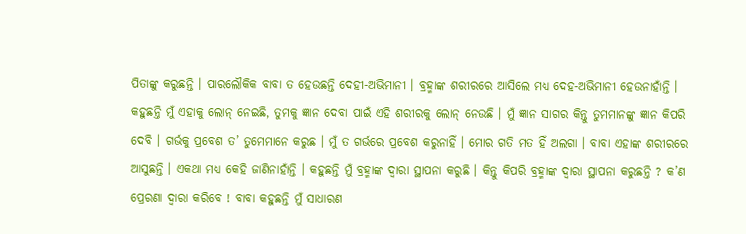ପିତାଙ୍କୁ କରୁଛନ୍ତି । ପାରଲୌକିକ ବାବା ତ ହେଉଛନ୍ତି ଦେହୀ-ଅଭିମାନୀ । ବ୍ରହ୍ମାଙ୍କ ଶରୀରରେ ଆସିଲେ ମଧ୍ୟ ଦେହ-ଅଭିମାନୀ ହେଉନାହାଁନ୍ତି । କହୁଛନ୍ତି ମୁଁ ଏହାକୁ ଲୋନ୍ ନେଇଛି, ତୁମକୁ ଜ୍ଞାନ ଦେବା ପାଇଁ ଏହି ଶରୀରକୁ ଲୋନ୍ ନେଉଛି । ମୁଁ ଜ୍ଞାନ ସାଗର କିନ୍ତୁ ତୁମମାନଙ୍କୁ ଜ୍ଞାନ କିପରି ଦେବି । ଗର୍ଭକୁ ପ୍ରବେଶ ତ’ ତୁମେମାନେ କରୁଛ । ମୁଁ ତ ଗର୍ଭରେ ପ୍ରବେଶ କରୁନାହିଁ । ମୋର ଗତି ମତ ହିଁ ଅଲଗା । ବାବା ଏହାଙ୍କ ଶରୀରରେ ଆସୁଛନ୍ତି । ଏକଥା ମଧ୍ୟ କେହି ଜାଣିନାହାଁନ୍ତି । କହୁଛନ୍ତି ମୁଁ ବ୍ରହ୍ମାଙ୍କ ଦ୍ୱାରା ସ୍ଥାପନା କରୁଛି । କିନ୍ତୁ କିପରି ବ୍ରହ୍ମାଙ୍କ ଦ୍ୱାରା ସ୍ଥାପନା କରୁଛନ୍ତି ? କ’ଣ ପ୍ରେରଣା ଦ୍ୱାରା କରିବେ ! ବାବା କହୁଛନ୍ତି ମୁଁ ସାଧାରଣ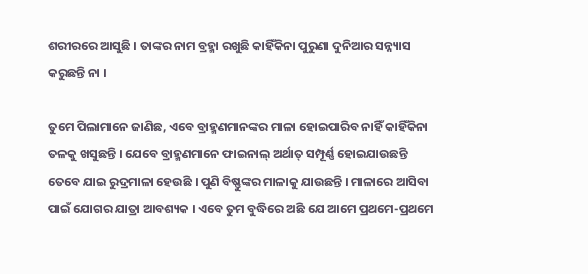ଶରୀରରେ ଆସୁଛି । ତାଙ୍କର ନାମ ବ୍ରହ୍ମା ରଖୁଛି କାହିଁକିନା ପୁରୁଣା ଦୁନିଆର ସନ୍ନ୍ୟାସ କରୁଛନ୍ତି ନା ।

ତୁମେ ପିଲାମାନେ ଜାଣିଛ, ଏବେ ବ୍ରାହ୍ମଣମାନଙ୍କର ମାଳା ହୋଇପାରିବ ନାହିଁ କାହିଁକିନା ତଳକୁ ଖସୁଛନ୍ତି । ଯେବେ ବ୍ରାହ୍ମଣମାନେ ଫାଇନାଲ୍ ଅର୍ଥାତ୍ ସମ୍ପୂର୍ଣ୍ଣ ହୋଇଯାଉଛନ୍ତି ତେବେ ଯାଇ ରୁଦ୍ରମାଳା ହେଉଛି । ପୁଣି ବିଷ୍ଣୁଙ୍କର ମାଳାକୁ ଯାଉଛନ୍ତି । ମାଳାରେ ଆସିବା ପାଇଁ ଯୋଗର ଯାତ୍ରା ଆବଶ୍ୟକ । ଏବେ ତୁମ ବୁଦ୍ଧିରେ ଅଛି ଯେ ଆମେ ପ୍ରଥମେ-ପ୍ରଥମେ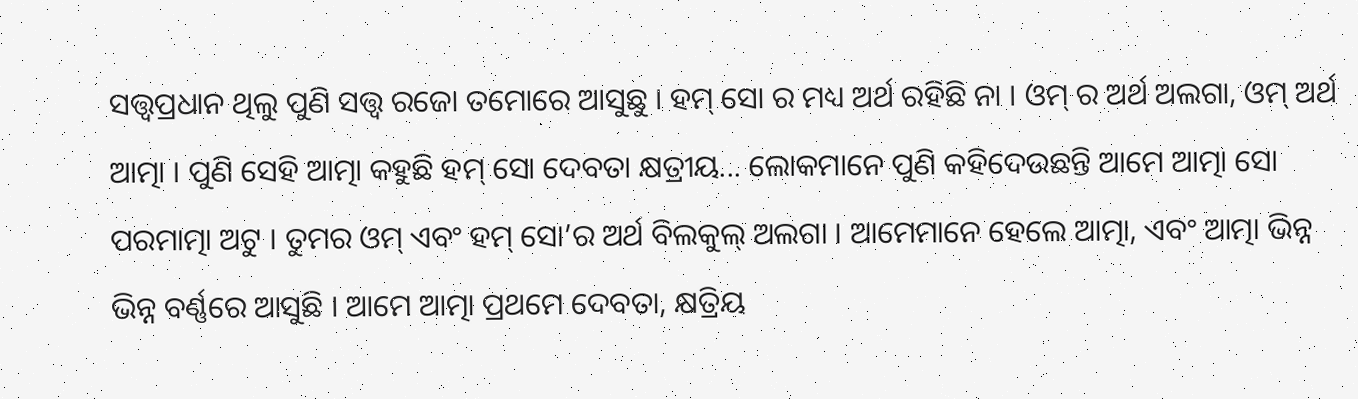ସତ୍ତ୍ୱପ୍ରଧାନ ଥିଲୁ ପୁଣି ସତ୍ତ୍ୱ ରଜୋ ତମୋରେ ଆସୁଛୁ । ହମ୍ ସୋ ର ମଧ୍ୟ ଅର୍ଥ ରହିଛି ନା । ଓମ୍ ର ଅର୍ଥ ଅଲଗା, ଓମ୍ ଅର୍ଥ ଆତ୍ମା । ପୁଣି ସେହି ଆତ୍ମା କହୁଛି ହମ୍ ସୋ ଦେବତା କ୍ଷତ୍ରୀୟ... ଲୋକମାନେ ପୁଣି କହିଦେଉଛନ୍ତି ଆମେ ଆତ୍ମା ସୋ ପରମାତ୍ମା ଅଟୁ । ତୁମର ଓମ୍ ଏବଂ ହମ୍ ସୋ’ର ଅର୍ଥ ବିଲକୁଲ୍ ଅଲଗା । ଆମେମାନେ ହେଲେ ଆତ୍ମା, ଏବଂ ଆତ୍ମା ଭିନ୍ନ ଭିନ୍ନ ବର୍ଣ୍ଣରେ ଆସୁଛି । ଆମେ ଆତ୍ମା ପ୍ରଥମେ ଦେବତା, କ୍ଷତ୍ରିୟ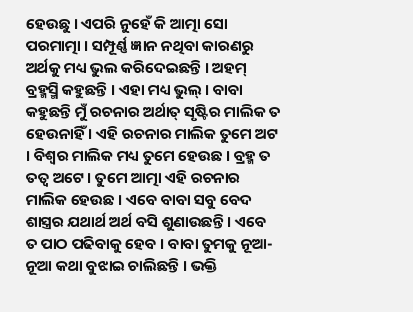ହେଉଛୁ । ଏପରି ନୁହେଁ କି ଆତ୍ମା ସୋ ପରମାତ୍ମା । ସମ୍ପୂର୍ଣ୍ଣ ଜ୍ଞାନ ନଥିବା କାରଣରୁ ଅର୍ଥକୁ ମଧ୍ୟ ଭୁଲ କରିଦେଇଛନ୍ତି । ଅହମ୍ ବ୍ରହ୍ମସ୍ମି କହୁଛନ୍ତି । ଏହା ମଧ୍ୟ ଭୁଲ୍ । ବାବା କହୁଛନ୍ତି ମୁଁ ରଚନାର ଅର୍ଥାତ୍ ସୃଷ୍ଟିର ମାଲିକ ତ ହେଉନାହିଁ । ଏହି ରଚନାର ମାଲିକ ତୁମେ ଅଟ । ବିଶ୍ୱର ମାଲିକ ମଧ୍ୟ ତୁମେ ହେଉଛ । ବ୍ରହ୍ମ ତ ତତ୍ୱ ଅଟେ । ତୁମେ ଆତ୍ମା ଏହି ରଚନାର ମାଲିକ ହେଉଛ । ଏବେ ବାବା ସବୁ ବେଦ ଶାସ୍ତ୍ରର ଯଥାର୍ଥ ଅର୍ଥ ବସି ଶୁଣାଉଛନ୍ତି । ଏବେ ତ ପାଠ ପଢିବାକୁ ହେବ । ବାବା ତୁମକୁ ନୂଆ-ନୂଆ କଥା ବୁଝାଇ ଚାଲିଛନ୍ତି । ଭକ୍ତି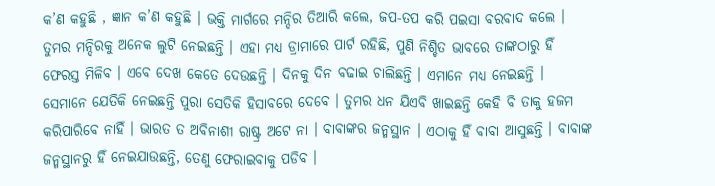କ’ଣ କହୁଛି , ଜ୍ଞାନ କ’ଣ କହୁଛି । ଭକ୍ତି ମାର୍ଗରେ ମନ୍ଦିର ତିଆରି କଲେ, ଜପ-ତପ କରି ପଇସା ବରବାଦ କଲେ । ତୁମର ମନ୍ଦିରକୁ ଅନେକ ଲୁଟି ନେଇଛନ୍ତି । ଏହା ମଧ୍ୟ ଡ୍ରାମାରେ ପାର୍ଟ ରହିଛି, ପୁଣି ନିଶ୍ଚିତ ଭାବରେ ତାଙ୍କଠାରୁ ହିଁ ଫେରସ୍ତ ମିଳିବ । ଏବେ ଦେଖ କେତେ ଦେଉଛନ୍ତି । ଦିନକୁ ଦିନ ବଢାଇ ଚାଲିଛନ୍ତି । ଏମାନେ ମଧ୍ୟ ନେଇଛନ୍ତି । ସେମାନେ ଯେତିକି ନେଇଛନ୍ତି ପୁରା ସେତିକି ହିସାବରେ ଦେବେ । ତୁମର ଧନ ଯିଏବି ଖାଇଛନ୍ତି କେହି ବି ତାକୁ ହଜମ କରିପାରିବେ ନାହିଁ । ଭାରତ ତ ଅବିନାଶୀ ରାଷ୍ଟ୍ର ଅଟେ ନା । ବାବାଙ୍କର ଜନ୍ମସ୍ଥାନ । ଏଠାକୁ ହିଁ ବାବା ଆସୁଛନ୍ତି । ବାବାଙ୍କ ଜନ୍ମସ୍ଥାନରୁ ହିଁ ନେଇଯାଉଛନ୍ତି, ତେଣୁ ଫେରାଇବାକୁ ପଡିବ ।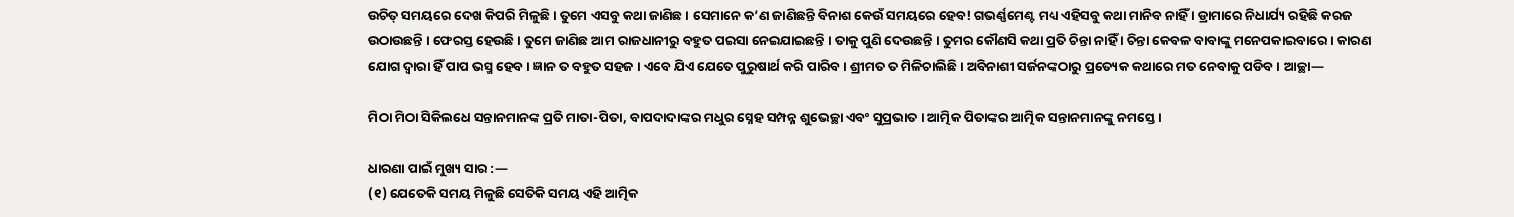ଉଚିତ୍ ସମୟରେ ଦେଖ କିପରି ମିଳୁଛି । ତୁମେ ଏସବୁ କଥା ଜାଣିଛ । ସେମାନେ କ’ଣ ଜାଣିଛନ୍ତି ବିନାଶ କେଉଁ ସମୟରେ ହେବ! ଗଭର୍ଣ୍ଣମେଣ୍ଟ ମଧ୍ୟ ଏହିସବୁ କଥା ମାନିବ ନାହିଁ । ଡ୍ରାମାରେ ନିଧାର୍ଯ୍ୟ ରହିଛି କରଜ ଉଠାଉଛନ୍ତି । ଫେରସ୍ତ ହେଉଛି । ତୁମେ ଜାଣିଛ ଆମ ରାଜଧାନୀରୁ ବହୁତ ପଇସା ନେଇଯାଇଛନ୍ତି । ତାକୁ ପୁଣି ଦେଉଛନ୍ତି । ତୁମର କୌଣସି କଥା ପ୍ରତି ଚିନ୍ତା ନାହିଁ । ଚିନ୍ତା କେବଳ ବାବାଙ୍କୁ ମନେପକାଇବାରେ । କାରଣ ଯୋଗ ଦ୍ୱାରା ହିଁ ପାପ ଭସ୍ମ ହେବ । ଜ୍ଞାନ ତ ବହୁତ ସହଜ । ଏବେ ଯିଏ ଯେତେ ପୁରୁଷାର୍ଥ କରି ପାରିବ । ଶ୍ରୀମତ ତ ମିଳିଚାଲିଛି । ଅବିନାଶୀ ସର୍ଜନଙ୍କଠାରୁ ପ୍ରତ୍ୟେକ କଥାରେ ମତ ନେବାକୁ ପଡିବ । ଆଚ୍ଛା—

ମିଠା ମିଠା ସିକିଲଧେ ସନ୍ତାନମାନଙ୍କ ପ୍ରତି ମାତା-ପିତା, ବାପଦାଦାଙ୍କର ମଧୁର ସ୍ନେହ ସମ୍ପନ୍ନ ଶୁଭେଚ୍ଛା ଏବଂ ସୁପ୍ରଭାତ । ଆତ୍ମିକ ପିତାଙ୍କର ଆତ୍ମିକ ସନ୍ତାନମାନଙ୍କୁ ନମସ୍ତେ ।

ଧାରଣା ପାଇଁ ମୁଖ୍ୟ ସାର :—
(୧) ଯେତେକି ସମୟ ମିଳୁଛି ସେତିକି ସମୟ ଏହି ଆତ୍ମିକ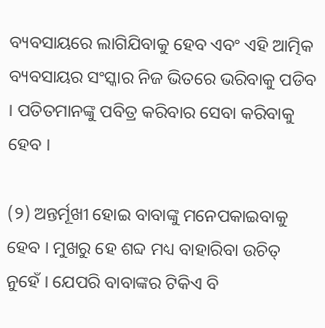ବ୍ୟବସାୟରେ ଲାଗିଯିବାକୁ ହେବ ଏବଂ ଏହି ଆତ୍ମିକ ବ୍ୟବସାୟର ସଂସ୍କାର ନିଜ ଭିତରେ ଭରିବାକୁ ପଡିବ । ପତିତମାନଙ୍କୁ ପବିତ୍ର କରିବାର ସେବା କରିବାକୁ ହେବ ।

(୨) ଅନ୍ତର୍ମୂଖୀ ହୋଇ ବାବାଙ୍କୁ ମନେପକାଇବାକୁ ହେବ । ମୁଖରୁ ହେ ଶବ୍ଦ ମଧ୍ୟ ବାହାରିବା ଉଚିତ୍ ନୁହେଁ । ଯେପରି ବାବାଙ୍କର ଟିକିଏ ବି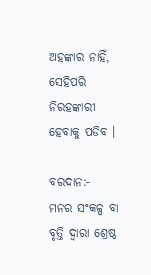ଅହଙ୍କାର ନାହିଁ, ସେହିପରି ନିରହଙ୍କାରୀ ହେବାକୁ ପଡିବ ।

ବରଦାନ:-
ମନର ସଂକଳ୍ପ ବା ବୃତ୍ତି ଦ୍ୱାରା ଶ୍ରେଷ୍ଠ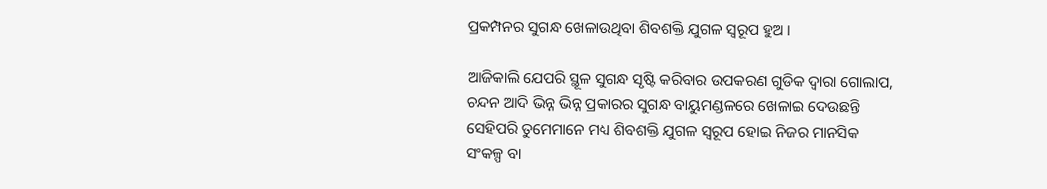ପ୍ରକମ୍ପନର ସୁଗନ୍ଧ ଖେଳାଉଥିବା ଶିବଶକ୍ତି ଯୁଗଳ ସ୍ୱରୂପ ହୁଅ ।

ଆଜିକାଲି ଯେପରି ସ୍ଥୂଳ ସୁଗନ୍ଧ ସୃଷ୍ଟି କରିବାର ଉପକରଣ ଗୁଡିକ ଦ୍ୱାରା ଗୋଲାପ, ଚନ୍ଦନ ଆଦି ଭିନ୍ନ ଭିନ୍ନ ପ୍ରକାରର ସୁଗନ୍ଧ ବାୟୁମଣ୍ଡଳରେ ଖେଳାଇ ଦେଉଛନ୍ତି ସେହିପରି ତୁମେମାନେ ମଧ୍ୟ ଶିବଶକ୍ତି ଯୁଗଳ ସ୍ୱରୂପ ହୋଇ ନିଜର ମାନସିକ ସଂକଳ୍ପ ବା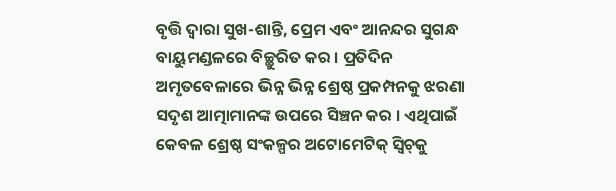ବୃତ୍ତି ଦ୍ୱାରା ସୁଖ-ଶାନ୍ତି, ପ୍ରେମ ଏବଂ ଆନନ୍ଦର ସୁଗନ୍ଧ ବାୟୁମଣ୍ଡଳରେ ବିଚ୍ଛୁରିତ କର । ପ୍ରତିଦିନ ଅମୃତବେଳାରେ ଭିନ୍ନ ଭିନ୍ନ ଶ୍ରେଷ୍ଠ ପ୍ରକମ୍ପନକୁ ଝରଣା ସଦୃଶ ଆତ୍ମାମାନଙ୍କ ଉପରେ ସିଞ୍ଚନ କର । ଏଥିପାଇଁ କେବଳ ଶ୍ରେଷ୍ଠ ସଂକଳ୍ପର ଅଟୋମେଟିକ୍ ସ୍ୱିଚ୍‌କୁ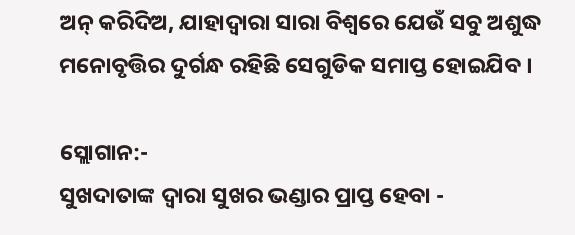ଅନ୍ କରିଦିଅ, ଯାହାଦ୍ୱାରା ସାରା ବିଶ୍ୱରେ ଯେଉଁ ସବୁ ଅଶୁଦ୍ଧ ମନୋବୃତ୍ତିର ଦୁର୍ଗନ୍ଧ ରହିଛି ସେଗୁଡିକ ସମାପ୍ତ ହୋଇଯିବ ।

ସ୍ଲୋଗାନ:-
ସୁଖଦାତାଙ୍କ ଦ୍ୱାରା ସୁଖର ଭଣ୍ଡାର ପ୍ରାପ୍ତ ହେବା -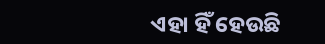ଏହା ହିଁ ହେଉଛି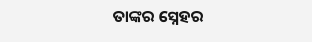ତାଙ୍କର ସ୍ନେହର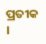ପ୍ରତୀକ ।